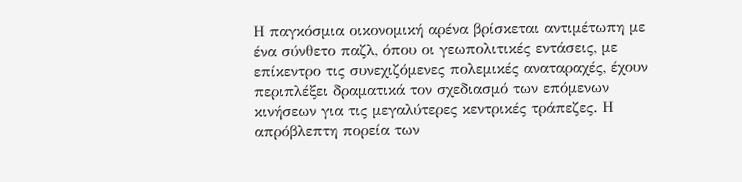Η παγκόσμια οικονομική αρένα βρίσκεται αντιμέτωπη με ένα σύνθετο παζλ, όπου οι γεωπολιτικές εντάσεις, με επίκεντρο τις συνεχιζόμενες πολεμικές αναταραχές, έχουν περιπλέξει δραματικά τον σχεδιασμό των επόμενων κινήσεων για τις μεγαλύτερες κεντρικές τράπεζες. Η απρόβλεπτη πορεία των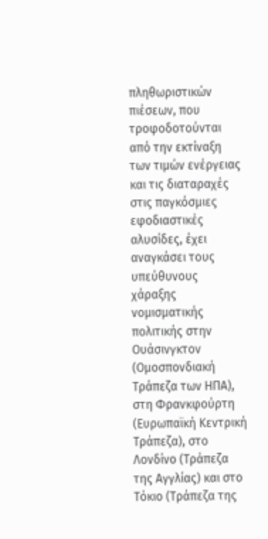πληθωριστικών πιέσεων, που τροφοδοτούνται από την εκτίναξη των τιμών ενέργειας και τις διαταραχές στις παγκόσμιες εφοδιαστικές αλυσίδες, έχει αναγκάσει τους υπεύθυνους χάραξης νομισματικής πολιτικής στην Ουάσινγκτον (Ομοσπονδιακή Τράπεζα των ΗΠΑ), στη Φρανκφούρτη (Ευρωπαϊκή Κεντρική Τράπεζα), στο Λονδίνο (Τράπεζα της Αγγλίας) και στο Τόκιο (Τράπεζα της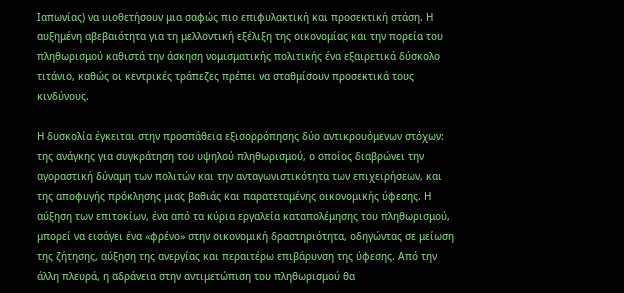Ιαπωνίας) να υιοθετήσουν μια σαφώς πιο επιφυλακτική και προσεκτική στάση. Η αυξημένη αβεβαιότητα για τη μελλοντική εξέλιξη της οικονομίας και την πορεία του πληθωρισμού καθιστά την άσκηση νομισματικής πολιτικής ένα εξαιρετικά δύσκολο τιτάνιο, καθώς οι κεντρικές τράπεζες πρέπει να σταθμίσουν προσεκτικά τους κινδύνους.

Η δυσκολία έγκειται στην προσπάθεια εξισορρόπησης δύο αντικρουόμενων στόχων: της ανάγκης για συγκράτηση του υψηλού πληθωρισμού, ο οποίος διαβρώνει την αγοραστική δύναμη των πολιτών και την ανταγωνιστικότητα των επιχειρήσεων, και της αποφυγής πρόκλησης μιας βαθιάς και παρατεταμένης οικονομικής ύφεσης. Η αύξηση των επιτοκίων, ένα από τα κύρια εργαλεία καταπολέμησης του πληθωρισμού, μπορεί να εισάγει ένα «φρένο» στην οικονομική δραστηριότητα, οδηγώντας σε μείωση της ζήτησης, αύξηση της ανεργίας και περαιτέρω επιβάρυνση της ύφεσης. Από την άλλη πλευρά, η αδράνεια στην αντιμετώπιση του πληθωρισμού θα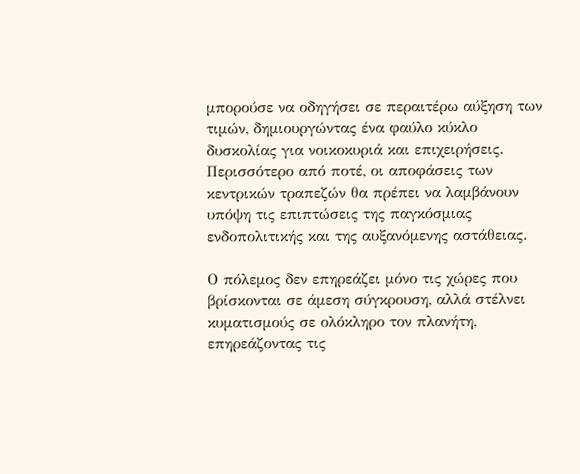μπορούσε να οδηγήσει σε περαιτέρω αύξηση των τιμών, δημιουργώντας ένα φαύλο κύκλο δυσκολίας για νοικοκυριά και επιχειρήσεις. Περισσότερο από ποτέ, οι αποφάσεις των κεντρικών τραπεζών θα πρέπει να λαμβάνουν υπόψη τις επιπτώσεις της παγκόσμιας ενδοπολιτικής και της αυξανόμενης αστάθειας.

Ο πόλεμος δεν επηρεάζει μόνο τις χώρες που βρίσκονται σε άμεση σύγκρουση, αλλά στέλνει κυματισμούς σε ολόκληρο τον πλανήτη, επηρεάζοντας τις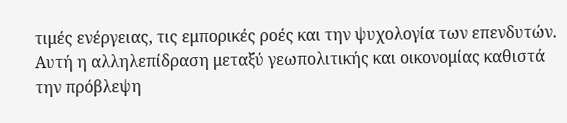τιμές ενέργειας, τις εμπορικές ροές και την ψυχολογία των επενδυτών. Αυτή η αλληλεπίδραση μεταξύ γεωπολιτικής και οικονομίας καθιστά την πρόβλεψη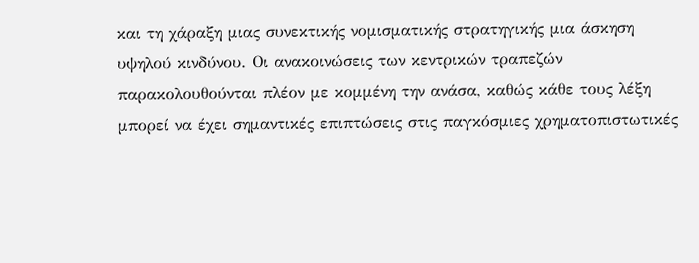και τη χάραξη μιας συνεκτικής νομισματικής στρατηγικής μια άσκηση υψηλού κινδύνου. Οι ανακοινώσεις των κεντρικών τραπεζών παρακολουθούνται πλέον με κομμένη την ανάσα, καθώς κάθε τους λέξη μπορεί να έχει σημαντικές επιπτώσεις στις παγκόσμιες χρηματοπιστωτικές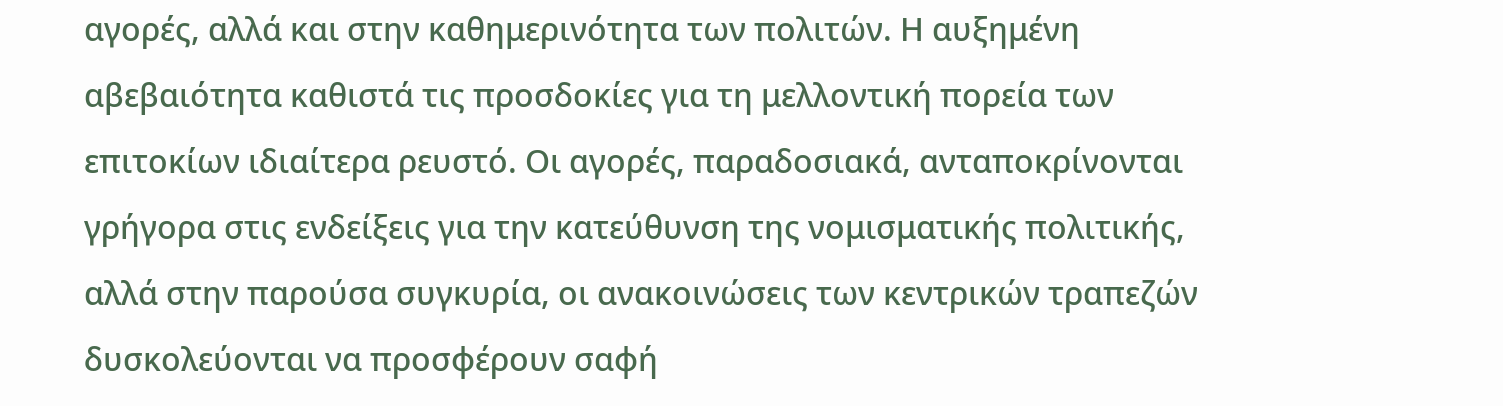αγορές, αλλά και στην καθημερινότητα των πολιτών. Η αυξημένη αβεβαιότητα καθιστά τις προσδοκίες για τη μελλοντική πορεία των επιτοκίων ιδιαίτερα ρευστό. Οι αγορές, παραδοσιακά, ανταποκρίνονται γρήγορα στις ενδείξεις για την κατεύθυνση της νομισματικής πολιτικής, αλλά στην παρούσα συγκυρία, οι ανακοινώσεις των κεντρικών τραπεζών δυσκολεύονται να προσφέρουν σαφή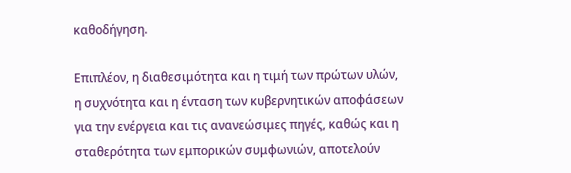καθοδήγηση.

Επιπλέον, η διαθεσιμότητα και η τιμή των πρώτων υλών, η συχνότητα και η ένταση των κυβερνητικών αποφάσεων για την ενέργεια και τις ανανεώσιμες πηγές, καθώς και η σταθερότητα των εμπορικών συμφωνιών, αποτελούν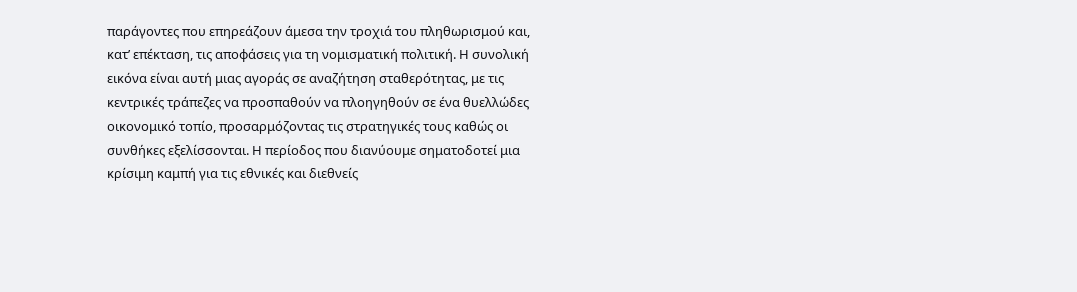παράγοντες που επηρεάζουν άμεσα την τροχιά του πληθωρισμού και, κατ’ επέκταση, τις αποφάσεις για τη νομισματική πολιτική. Η συνολική εικόνα είναι αυτή μιας αγοράς σε αναζήτηση σταθερότητας, με τις κεντρικές τράπεζες να προσπαθούν να πλοηγηθούν σε ένα θυελλώδες οικονομικό τοπίο, προσαρμόζοντας τις στρατηγικές τους καθώς οι συνθήκες εξελίσσονται. Η περίοδος που διανύουμε σηματοδοτεί μια κρίσιμη καμπή για τις εθνικές και διεθνείς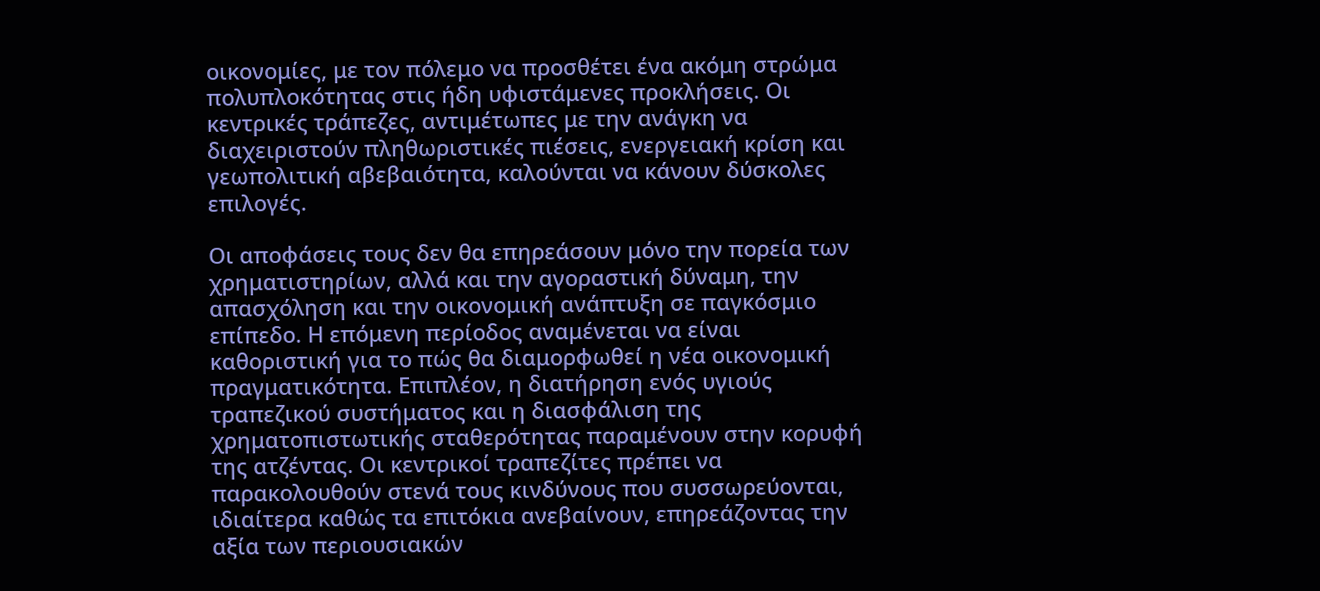οικονομίες, με τον πόλεμο να προσθέτει ένα ακόμη στρώμα πολυπλοκότητας στις ήδη υφιστάμενες προκλήσεις. Οι κεντρικές τράπεζες, αντιμέτωπες με την ανάγκη να διαχειριστούν πληθωριστικές πιέσεις, ενεργειακή κρίση και γεωπολιτική αβεβαιότητα, καλούνται να κάνουν δύσκολες επιλογές.

Οι αποφάσεις τους δεν θα επηρεάσουν μόνο την πορεία των χρηματιστηρίων, αλλά και την αγοραστική δύναμη, την απασχόληση και την οικονομική ανάπτυξη σε παγκόσμιο επίπεδο. Η επόμενη περίοδος αναμένεται να είναι καθοριστική για το πώς θα διαμορφωθεί η νέα οικονομική πραγματικότητα. Επιπλέον, η διατήρηση ενός υγιούς τραπεζικού συστήματος και η διασφάλιση της χρηματοπιστωτικής σταθερότητας παραμένουν στην κορυφή της ατζέντας. Οι κεντρικοί τραπεζίτες πρέπει να παρακολουθούν στενά τους κινδύνους που συσσωρεύονται, ιδιαίτερα καθώς τα επιτόκια ανεβαίνουν, επηρεάζοντας την αξία των περιουσιακών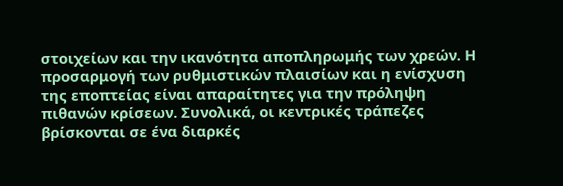στοιχείων και την ικανότητα αποπληρωμής των χρεών. Η προσαρμογή των ρυθμιστικών πλαισίων και η ενίσχυση της εποπτείας είναι απαραίτητες για την πρόληψη πιθανών κρίσεων. Συνολικά, οι κεντρικές τράπεζες βρίσκονται σε ένα διαρκές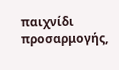παιχνίδι προσαρμογής,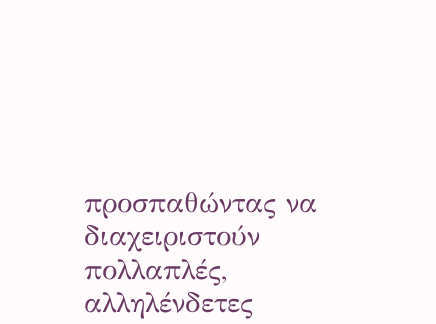προσπαθώντας να διαχειριστούν πολλαπλές, αλληλένδετες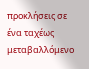προκλήσεις σε ένα ταχέως μεταβαλλόμενο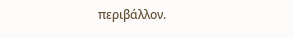περιβάλλον.